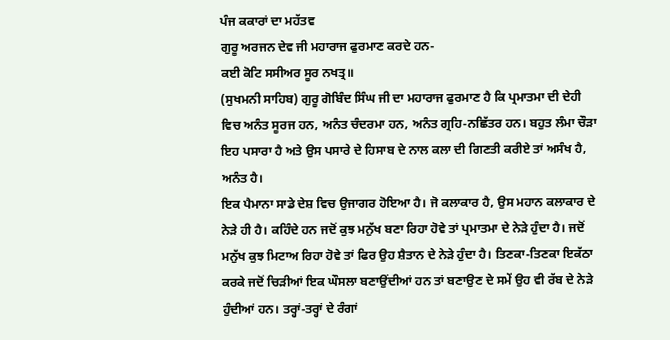ਪੰਜ ਕਕਾਰਾਂ ਦਾ ਮਹੱਤਵ
ਗੁਰੂ ਅਰਜਨ ਦੇਵ ਜੀ ਮਹਾਰਾਜ ਫੁਰਮਾਣ ਕਰਦੇ ਹਨ-
ਕਈ ਕੋਟਿ ਸਸੀਅਰ ਸੂਰ ਨਖਤ੍ਰ॥
(ਸੁਖਮਨੀ ਸਾਹਿਬ) ਗੁਰੂ ਗੋਬਿੰਦ ਸਿੰਘ ਜੀ ਦਾ ਮਹਾਰਾਜ ਫੁਰਮਾਣ ਹੈ ਕਿ ਪ੍ਰਮਾਤਮਾ ਦੀ ਦੇਹੀ ਵਿਚ ਅਨੰਤ ਸੂਰਜ ਹਨ, ਅਨੰਤ ਚੰਦਰਮਾ ਹਨ, ਅਨੰਤ ਗ੍ਰਹਿ-ਨਛਿੱਤਰ ਹਨ। ਬਹੁਤ ਲੰਮਾ ਚੌੜਾ ਇਹ ਪਸਾਰਾ ਹੈ ਅਤੇ ਉਸ ਪਸਾਰੇ ਦੇ ਹਿਸਾਬ ਦੇ ਨਾਲ ਕਲਾ ਦੀ ਗਿਣਤੀ ਕਰੀਏ ਤਾਂ ਅਸੰਖ ਹੈ, ਅਨੰਤ ਹੈ।
ਇਕ ਪੈਮਾਨਾ ਸਾਡੇ ਦੇਸ਼ ਵਿਚ ਉਜਾਗਰ ਹੋਇਆ ਹੈ। ਜੋ ਕਲਾਕਾਰ ਹੈ, ਉਸ ਮਹਾਨ ਕਲਾਕਾਰ ਦੇ ਨੇੜੇ ਹੀ ਹੈ। ਕਹਿੰਦੇ ਹਨ ਜਦੋਂ ਕੁਝ ਮਨੁੱਖ ਬਣਾ ਰਿਹਾ ਹੋਵੇ ਤਾਂ ਪ੍ਰਮਾਤਮਾ ਦੇ ਨੇੜੇ ਹੁੰਦਾ ਹੈ। ਜਦੋਂ ਮਨੁੱਖ ਕੁਝ ਮਿਟਾਅ ਰਿਹਾ ਹੋਵੇ ਤਾਂ ਫਿਰ ਉਹ ਸ਼ੈਤਾਨ ਦੇ ਨੇੜੇ ਹੁੰਦਾ ਹੈ। ਤਿਣਕਾ-ਤਿਣਕਾ ਇਕੱਠਾ ਕਰਕੇ ਜਦੋਂ ਚਿੜੀਆਂ ਇਕ ਘੌਸਲਾ ਬਣਾਉਂਦੀਆਂ ਹਨ ਤਾਂ ਬਣਾਉਣ ਦੇ ਸਮੇਂ ਉਹ ਵੀ ਰੱਬ ਦੇ ਨੇੜੇ ਹੁੰਦੀਆਂ ਹਨ। ਤਰ੍ਹਾਂ-ਤਰ੍ਹਾਂ ਦੇ ਰੰਗਾਂ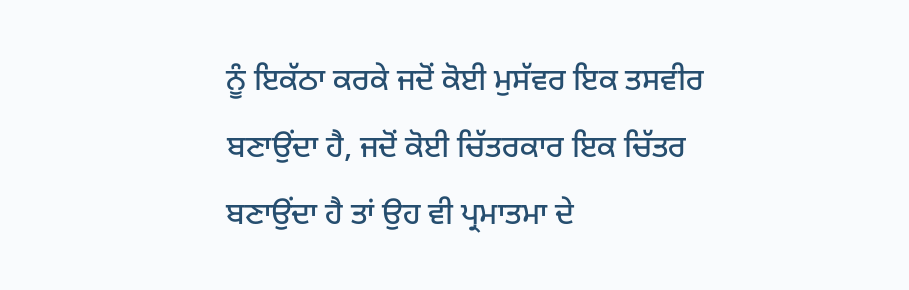ਨੂੰ ਇਕੱਠਾ ਕਰਕੇ ਜਦੋਂ ਕੋਈ ਮੁਸੱਵਰ ਇਕ ਤਸਵੀਰ ਬਣਾਉਂਦਾ ਹੈ, ਜਦੋਂ ਕੋਈ ਚਿੱਤਰਕਾਰ ਇਕ ਚਿੱਤਰ ਬਣਾਉਂਦਾ ਹੈ ਤਾਂ ਉਹ ਵੀ ਪ੍ਰਮਾਤਮਾ ਦੇ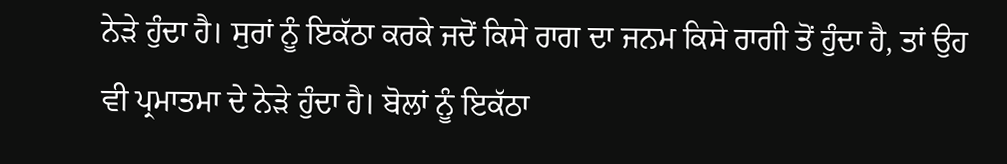ਨੇੜੇ ਹੁੰਦਾ ਹੈ। ਸੁਰਾਂ ਨੂੰ ਇਕੱਠਾ ਕਰਕੇ ਜਦੋਂ ਕਿਸੇ ਰਾਗ ਦਾ ਜਨਮ ਕਿਸੇ ਰਾਗੀ ਤੋਂ ਹੁੰਦਾ ਹੈ, ਤਾਂ ਉਹ ਵੀ ਪ੍ਰਮਾਤਮਾ ਦੇ ਨੇੜੇ ਹੁੰਦਾ ਹੈ। ਬੋਲਾਂ ਨੂੰ ਇਕੱਠਾ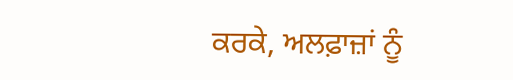ਕਰਕੇ, ਅਲਫ਼ਾਜ਼ਾਂ ਨੂੰ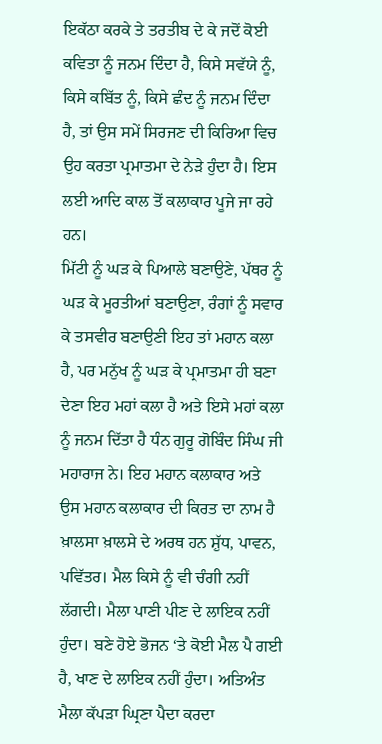ਇਕੱਠਾ ਕਰਕੇ ਤੇ ਤਰਤੀਬ ਦੇ ਕੇ ਜਦੋਂ ਕੋਈ ਕਵਿਤਾ ਨੂੰ ਜਨਮ ਦਿੰਦਾ ਹੈ, ਕਿਸੇ ਸਵੱਯੇ ਨੂੰ, ਕਿਸੇ ਕਬਿੱਤ ਨੂੰ, ਕਿਸੇ ਛੰਦ ਨੂੰ ਜਨਮ ਦਿੰਦਾ ਹੈ, ਤਾਂ ਉਸ ਸਮੇਂ ਸਿਰਜਣ ਦੀ ਕਿਰਿਆ ਵਿਚ ਉਹ ਕਰਤਾ ਪ੍ਰਮਾਤਮਾ ਦੇ ਨੇੜੇ ਹੁੰਦਾ ਹੈ। ਇਸ ਲਈ ਆਦਿ ਕਾਲ ਤੋਂ ਕਲਾਕਾਰ ਪੂਜੇ ਜਾ ਰਹੇ ਹਨ।
ਮਿੱਟੀ ਨੂੰ ਘੜ ਕੇ ਪਿਆਲੇ ਬਣਾਉਣੇ, ਪੱਥਰ ਨੂੰ ਘੜ ਕੇ ਮੂਰਤੀਆਂ ਬਣਾਉਣਾ, ਰੰਗਾਂ ਨੂੰ ਸਵਾਰ ਕੇ ਤਸਵੀਰ ਬਣਾਉਣੀ ਇਹ ਤਾਂ ਮਹਾਨ ਕਲਾ ਹੈ, ਪਰ ਮਨੁੱਖ ਨੂੰ ਘੜ ਕੇ ਪ੍ਰਮਾਤਮਾ ਹੀ ਬਣਾ ਦੇਣਾ ਇਹ ਮਹਾਂ ਕਲਾ ਹੈ ਅਤੇ ਇਸੇ ਮਹਾਂ ਕਲਾ ਨੂੰ ਜਨਮ ਦਿੱਤਾ ਹੈ ਧੰਨ ਗੁਰੂ ਗੋਬਿੰਦ ਸਿੰਘ ਜੀ ਮਹਾਰਾਜ ਨੇ। ਇਹ ਮਹਾਨ ਕਲਾਕਾਰ ਅਤੇ ਉਸ ਮਹਾਨ ਕਲਾਕਾਰ ਦੀ ਕਿਰਤ ਦਾ ਨਾਮ ਹੈ ਖ਼ਾਲਸਾ ਖ਼ਾਲਸੇ ਦੇ ਅਰਥ ਹਨ ਸ਼ੁੱਧ, ਪਾਵਨ, ਪਵਿੱਤਰ। ਮੈਲ ਕਿਸੇ ਨੂੰ ਵੀ ਚੰਗੀ ਨਹੀਂ ਲੱਗਦੀ। ਮੈਲਾ ਪਾਣੀ ਪੀਣ ਦੇ ਲਾਇਕ ਨਹੀਂ ਹੁੰਦਾ। ਬਣੇ ਹੋਏ ਭੋਜਨ ‘ਤੇ ਕੋਈ ਮੈਲ ਪੈ ਗਈ ਹੈ, ਖਾਣ ਦੇ ਲਾਇਕ ਨਹੀਂ ਹੁੰਦਾ। ਅਤਿਅੰਤ ਮੈਲਾ ਕੱਪੜਾ ਘ੍ਰਿਣਾ ਪੈਦਾ ਕਰਦਾ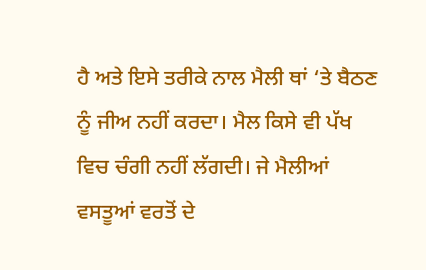ਹੈ ਅਤੇ ਇਸੇ ਤਰੀਕੇ ਨਾਲ ਮੈਲੀ ਥਾਂ ‘ਤੇ ਬੈਠਣ ਨੂੰ ਜੀਅ ਨਹੀਂ ਕਰਦਾ। ਮੈਲ ਕਿਸੇ ਵੀ ਪੱਖ ਵਿਚ ਚੰਗੀ ਨਹੀਂ ਲੱਗਦੀ। ਜੇ ਮੈਲੀਆਂ ਵਸਤੂਆਂ ਵਰਤੋਂ ਦੇ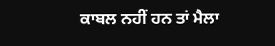ਕਾਬਲ ਨਹੀਂ ਹਨ ਤਾਂ ਮੈਲਾ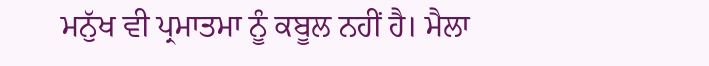ਮਨੁੱਖ ਵੀ ਪ੍ਰਮਾਤਮਾ ਨੂੰ ਕਬੂਲ ਨਹੀਂ ਹੈ। ਮੈਲਾ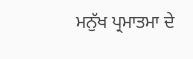ਮਨੁੱਖ ਪ੍ਰਮਾਤਮਾ ਦੇ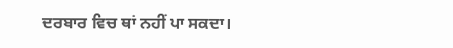ਦਰਬਾਰ ਵਿਚ ਥਾਂ ਨਹੀਂ ਪਾ ਸਕਦਾ।